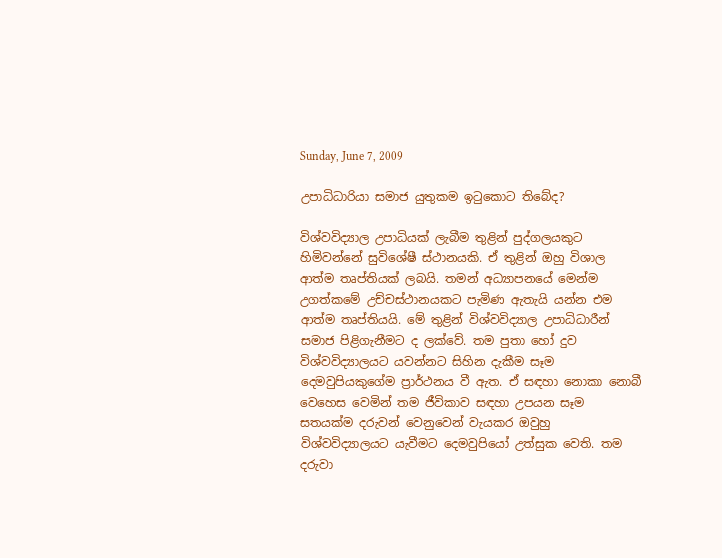Sunday, June 7, 2009

උපාධිධාරියා සමාජ යුතුකම ඉටුකොට තිබේද?

විශ්වවිද්‍යාල උපාධියක් ලැබීම තුළින් පුද්ගලයකුට හිමිවන්නේ සුවිශේෂී ස්ථානයකි. ඒ තුළින් ඔහු විශාල ආත්ම තෘප්තියක් ලබයි. තමන් අධ්‍යාපනයේ මෙන්ම උගත්කමේ උච්චස්ථානයකට පැමිණ ඇතැයි යන්න එම ආත්ම තෘප්තියයි. මේ තුළින් විශ්වවිද්‍යාල උපාධිධාරීන් සමාජ පිළිගැනීමට ද ලක්වේ. තම පුතා හෝ දුව විශ්වවිද්‍යාලයට යවන්නට සිහින දැකීම සෑම දෙමවුපියකුගේම ප්‍රාර්ථනය වී ඇත. ඒ සඳහා නොකා නොබී වෙහෙස වෙමින් තම ජීවිකාව සඳහා උපයන සෑම සතයක්ම දරුවන් වෙනුවෙන් වැයකර ඔවුහු විශ්වවිද්‍යාලයට යැවීමට දෙමවුපියෝ උත්සුක වෙති. තම දරුවා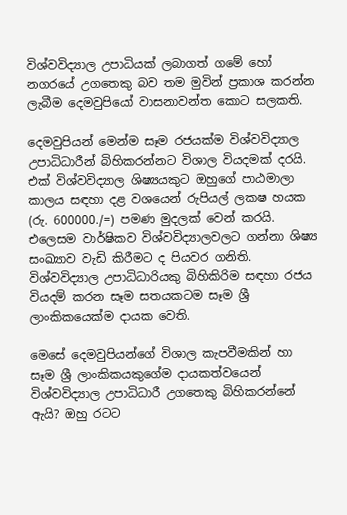විශ්වවිද්‍යාල උපාධියක් ලබාගත් ගමේ හෝ නගරයේ උගතෙකු බව තම මුවින් ප්‍රකාශ කරන්න ලැබීම දෙමවුපියෝ වාසනාවන්ත කොට සලකති.

දෙමවුපියන් මෙන්ම සෑම රජයක්ම විශ්වවිද්‍යාල උපාධිධාරීන් බිහිකරන්නට විශාල වියදමක් දරයි. එක් විශ්වවිද්‍යාල ශිෂ්‍යයකුට ඔහුගේ පාඨමාලා කාලය සඳහා දළ වශයෙන් රුපියල් ලකෂ හයක (රු. 600000./=) පමණ මුදලක් වෙන් කරයි. එලෙසම වාර්ෂිකව විශ්වවිද්‍යාලවලට ගන්නා ශිෂ්‍ය සංඛ්‍යාව වැඩි කිරීමට ද පියවර ගනිති. විශ්වවිද්‍යාල උපාධිධාරියකු බිහිකිරිම සඳහා රජය වියදම් කරන සෑම සතයකටම සෑම ශ්‍රී ලාංකිකයෙක්ම දායක වෙති.

මෙසේ දෙමවුපියන්ගේ විශාල කැපවීමකින් හා සෑම ශ්‍රී ලාංකිකයකුගේම දායකත්වයෙන් විශ්වවිද්‍යාල උපාධිධාරී උගතෙකු බිහිකරන්නේ ඇයි? ඔහු රටට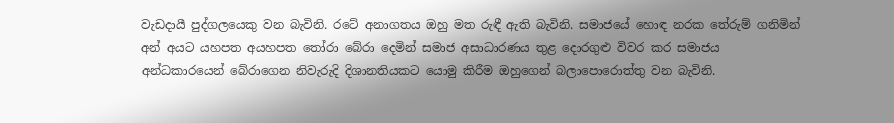වැඩදායී පුද්ගලයෙකු වන බැවිනි. රටේ අනාගතය ඔහු මත රුඳී ඇති බැවිනි. සමාජයේ හොඳ නරක තේරුම් ගනිමින් අන් අයට යහපත අයහපත තෝරා බේරා දෙමින් සමාජ අසාධාරණය තුළ දොරගුළු විවර කර සමාජය අන්ධකාරයෙන් බේරාගෙන නිවැරුදි දිශානතියකට යොමු කිරීම ඔහුගෙන් බලාපොරොත්තු වන බැවිනි.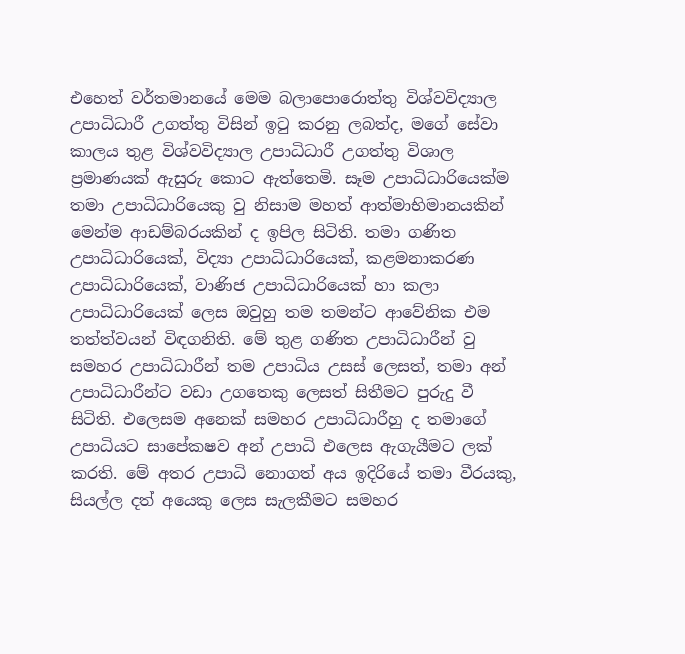එහෙත් වර්තමානයේ මෙම බලාපොරොත්තු විශ්වවිද්‍යාල උපාධිධාරී උගත්තු විසින් ඉටු කරනු ලබත්ද, මගේ සේවා කාලය තුළ විශ්වවිද්‍යාල උපාධිධාරී උගත්තු විශාල ප්‍රමාණයක් ඇසුරු කොට ඇත්තෙමි. සෑම උපාධිධාරියෙක්ම තමා උපාධිධාරියෙකු වු නිසාම මහත් ආත්මාභිමානයකින් මෙන්ම ආඩම්බරයකින් ද ඉපිල සිටිති. තමා ගණිත උපාධිධාරියෙක්, විද්‍යා උපාධිධාරියෙක්, කළමනාකරණ උපාධිධාරියෙක්, වාණිජ උපාධිධාරියෙක් හා කලා උපාධිධාරියෙක් ලෙස ඔවුහු තම තමන්ට ආවේනික එම තත්ත්වයන් විඳගනිති. මේ තුළ ගණිත උපාධිධාරීන් වු සමහර උපාධිධාරීන් තම උපාධිය උසස් ලෙසත්, තමා අන් උපාධිධාරීන්ට වඩා උගතෙකු ලෙසත් සිතීමට පුරුදු වී සිටිති. එලෙසම අනෙක් සමහර උපාධිධාරීහු ද තමාගේ උපාධියට සාපේකෂව අන් උපාධි එලෙස ඇගැයීමට ලක් කරති. මේ අතර උපාධි නොගත් අය ඉදිරියේ තමා වීරයකු, සියල්ල දත් අයෙකු ලෙස සැලකීමට සමහර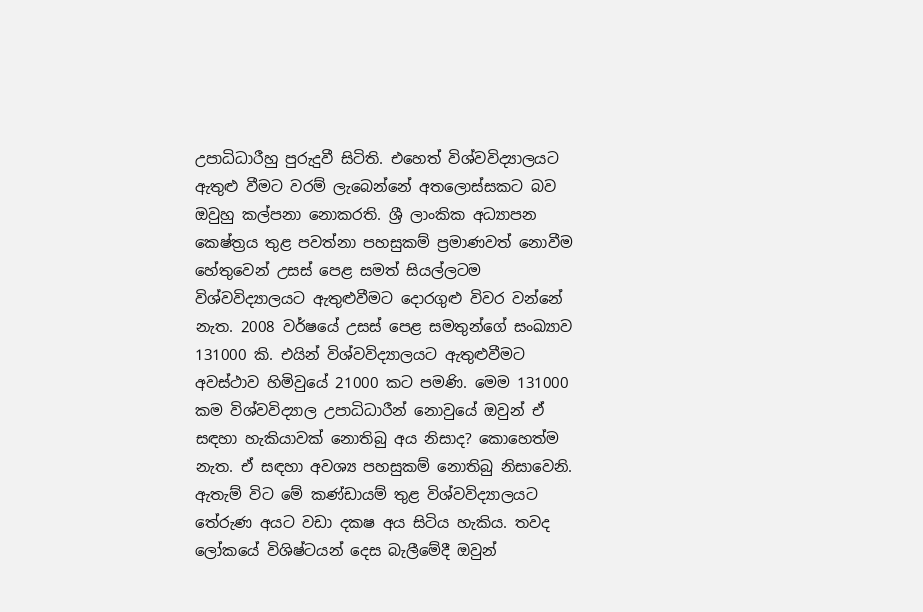උපාධිධාරීහු පුරුදුවී සිටිති. එහෙත් විශ්වවිද්‍යාලයට ඇතුළු වීමට වරම් ලැබෙන්නේ අතලොස්සකට බව ඔවුහු කල්පනා නොකරති. ශ්‍රී ලාංකික අධ්‍යාපන කෙෂ්ත්‍රය තුළ පවත්නා පහසුකම් ප්‍රමාණවත් නොවීම හේතුවෙන් උසස් පෙළ සමත් සියල්ලටම විශ්වවිද්‍යාලයට ඇතුළුවීමට දොරගුළු විවර වන්නේ නැත. 2008 වර්ෂයේ උසස් පෙළ සමතුන්ගේ සංඛ්‍යාව 131000 කි. එයින් විශ්වවිද්‍යාලයට ඇතුළුවීමට අවස්ථාව හිමිවුයේ 21000 කට පමණි. මෙම 131000 කම විශ්වවිද්‍යාල උපාධිධාරීන් නොවුයේ ඔවුන් ඒ සඳහා හැකියාවක් නොතිබු අය නිසාද? කොහෙත්ම නැත. ඒ සඳහා අවශ්‍ය පහසුකම් නොතිබු නිසාවෙනි. ඇතැම් විට මේ කණ්ඩායම් තුළ විශ්වවිද්‍යාලයට තේරුණ අයට වඩා දකෂ අය සිටිය හැකිය. තවද ලෝකයේ විශිෂ්ටයන් දෙස බැලීමේදී ඔවුන්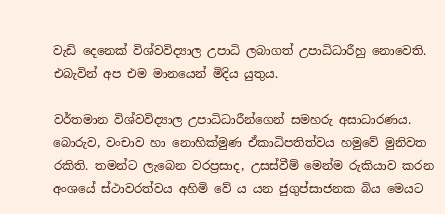වැඩි දෙනෙක් විශ්වවිද්‍යාල උපාධි ලබාගත් උපාධිධාරීහු නොවෙති. එබැවින් අප එම මානයෙන් මිදිය යුතුය.

වර්තමාන විශ්වවිද්‍යාල උපාධිධාරීන්ගෙන් සමහරු අසාධාරණය. බොරුව, වංචාව හා නොහික්මුණ ඒකාධිපතිත්වය හමුවේ මුනිවත රකිති. තමන්ට ලැබෙන වරප්‍රසාද, උසස්වීම් මෙන්ම රුකියාව කරන අංශයේ ස්ථාවරත්වය අහිමි වේ ය යන ජුගුප්සාජනක බිය මෙයට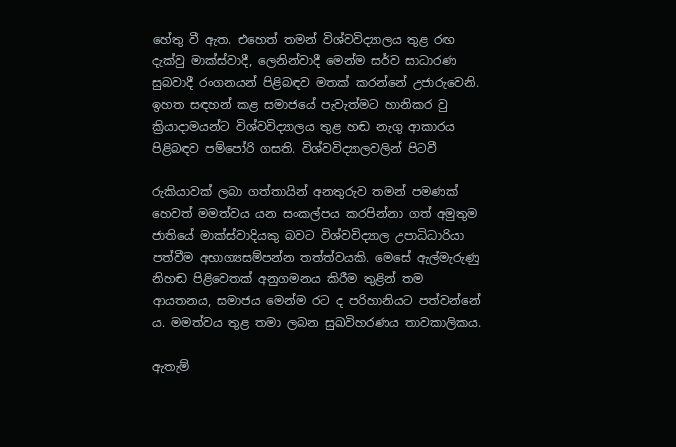හේතු වී ඇත. එහෙත් තමන් විශ්වවිද්‍යාලය තුළ රඟ දැක්වු මාක්ස්වාදී, ලෙනින්වාදී මෙන්ම සර්ව සාධාරණ සුබවාදී රංගනයන් පිළිබඳව මතක් කරන්නේ උජාරුවෙනි. ඉහත සඳහන් කළ සමාජයේ පැවැත්මට හානිකර වු ක්‍රියාදාමයන්ට විශ්වවිද්‍යාලය තුළ හඬ නැගු ආකාරය පිළිබඳව පම්පෝරි ගසති. විශ්වවිද්‍යාලවලින් පිටවී

රුකියාවක් ලබා ගත්තායින් අනතුරුව තමන් පමණක් හෙවත් මමත්වය යන සංකල්පය කරපින්නා ගත් අමුතුම ජාතියේ මාක්ස්වාදියකු බවට විශ්වවිද්‍යාල උපාධිධාරියා පත්වීම අභාග්‍යසම්පන්න තත්ත්වයකි. මෙසේ ඇල්මැරුණු නිහඬ පිළිවෙතක් අනුගමනය කිරීම තුළින් තම ආයතනය, සමාජය මෙන්ම රට ද පරිහානියට පත්වන්නේ ය. මමත්වය තුළ තමා ලබන සුඛවිහරණය තාවකාලිකය.

ඇතැම්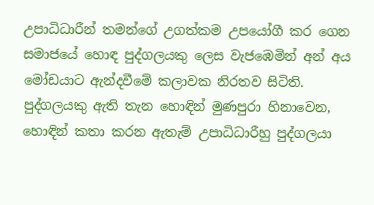උපාධිධාරීන් තමන්ගේ උගත්කම උපයෝගී කර ගෙන සමාජයේ හොඳ පුද්ගලයකු ලෙස වැජඹෙමින් අන් අය මෝඩයාට ඇන්දවීමේ කලාවක නිරතව සිටිති. පුද්ගලයකු ඇති තැන හොඳින් මුණපුරා හිනාවෙන, හොඳින් කතා කරන ඇතැම් උපාධිධාරීහු පුද්ගලයා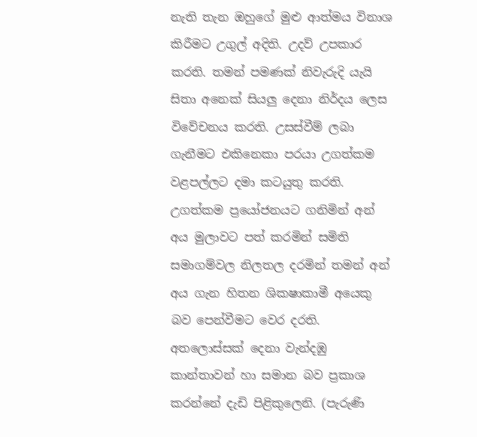නැති තැන ඔහුගේ මුළු ආත්මය විනාශ කිරීමට උගුල් අදිති. උදව් උපකාර කරති. තමන් පමණක් නිවැරුදි යැයි සිතා අනෙක් සියලු දෙනා නිර්දය ලෙස විවේචනය කරති. උසස්වීම් ලබා ගැනීමට එකිනෙකා පරයා උගත්කම වළපල්ලට දමා කටයුතු කරති. උගත්කම ප්‍රයෝජනයට ගනිමින් අන් අය මුලාවට පත් කරමින් සමිති සමාගම්වල නිලතල දරමින් තමන් අන් අය ගැන හිතන ශිකෂාකාමී අයෙකු බව පෙන්වීමට වෙර දරති. අතලොස්සක් දෙනා වැන්දඹු කාන්තාවන් හා සමාන බව ප්‍රකාශ කරන්නේ දැඩි පිළිකුලෙනි. (පැරුණි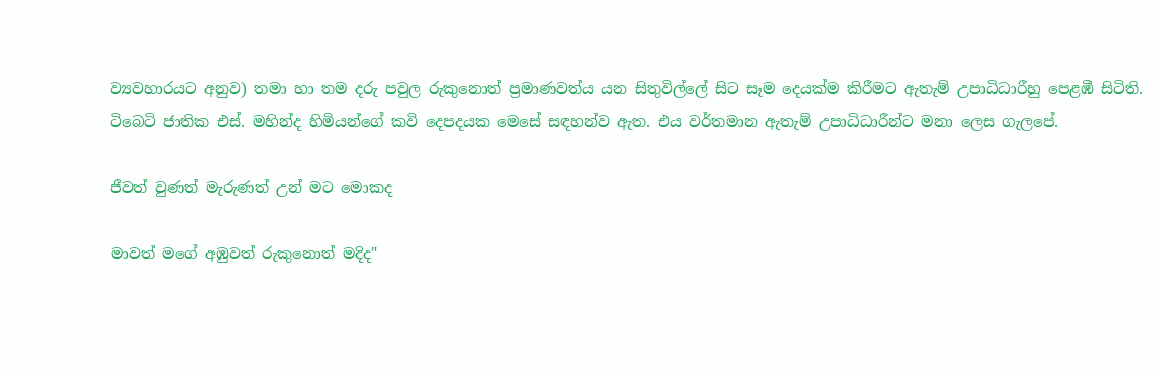ව්‍යවහාරයට අනුව) තමා හා තම දරු පවුල රුකුනොත් ප්‍රමාණවත්ය යන සිතුවිල්ලේ සිට සෑම දෙයක්ම කිරීමට ඇතැම් උපාධිධාරීහු පෙළඹී සිටිති. ටිබෙටි ජාතික එස්. මහින්ද හිමියන්ගේ කවි දෙපදයක මෙසේ සඳහන්ව ඇත. එය වර්තමාන ඇතැම් උපාධිධාරීන්ට මනා ලෙස ගැලපේ.

ජීවත් වුණත් මැරුණත් උන් මට මොකද

මාවත් මගේ අඹුවත් රුකුනොත් මදිද"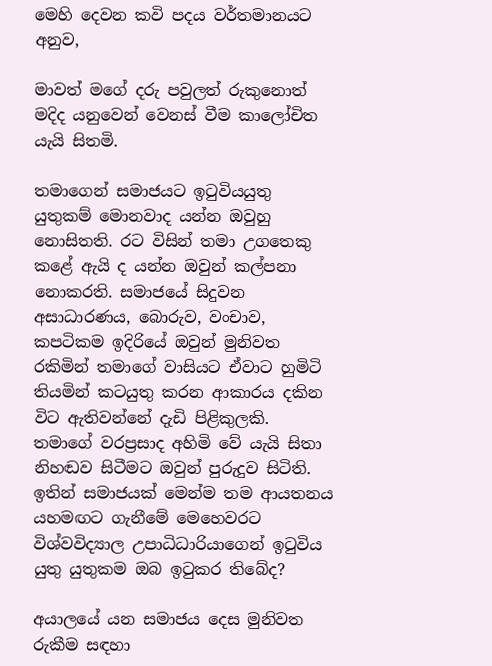මෙහි දෙවන කවි පදය වර්තමානයට අනුව,

මාවත් මගේ දරු පවුලත් රුකුනොත් මදිද යනුවෙන් වෙනස් වීම කාලෝචිත යැයි සිතමි.

තමාගෙන් සමාජයට ඉටුවියයුතු යුතුකම් මොනවාද යන්න ඔවුහු නොසිතති. රට විසින් තමා උගතෙකු කළේ ඇයි ද යන්න ඔවුන් කල්පනා නොකරති. සමාජයේ සිදුවන අසාධාරණය, බොරුව, වංචාව, කපටිකම ඉදිරියේ ඔවුන් මුනිවත රකිමින් තමාගේ වාසියට ඒවාට හුමිටි තියමින් කටයුතු කරන ආකාරය දකින විට ඇතිවන්නේ දැඩි පිළිකුලකි. තමාගේ වරප්‍රසාද අහිමි වේ යැයි සිතා නිහඬව සිටීමට ඔවුන් පුරුදුව සිටිති. ඉතින් සමාජයක් මෙන්ම තම ආයතනය යහමඟට ගැනීමේ මෙහෙවරට විශ්වවිද්‍යාල උපාධිධාරියාගෙන් ඉටුවිය යුතු යුතුකම ඔබ ඉටුකර තිබේද?

අයාලයේ යන සමාජය දෙස මුනිවත රුකීම සඳහා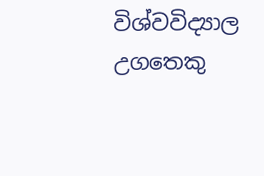විශ්වවිද්‍යාල උගතෙකු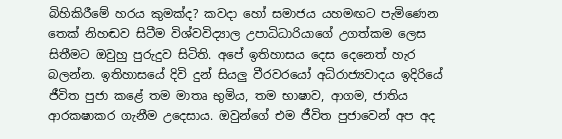බිහිකිරීමේ හරය කුමක්ද? කවදා හෝ සමාජය යහමඟට පැමිණෙන තෙක් නිහඬව සිටීම විශ්වවිද්‍යාල උපාධිධාරියාගේ උගත්කම ලෙස සිතීමට ඔවුහු පුරුදුව සිටිති. අපේ ඉතිහාසය දෙස දෙනෙත් හැර බලන්න. ඉතිහාසයේ දිවි දුන් සියලු වීරවරයෝ අධිරාජ්‍යවාදය ඉදිරියේ ජීවිත පුජා කළේ තම මාතෘ භුමිය, තම භාෂාව, ආගම, ජාතිය ආරකෂාකර ගැනීම උදෙසාය. ඔවුන්ගේ එම ජීවිත පුජාවෙන් අප අද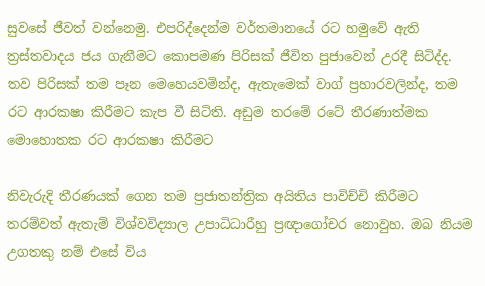සුවසේ ජීවත් වන්නෙමු. එපරිද්දෙන්ම වර්තමානයේ රට හමුවේ ඇති ත්‍රස්තවාදය ජය ගැනීමට කොපමණ පිරිසක් ජීවිත පුජාවෙන් උරදී සිටිද්ද. තව පිරිසක් තම පෑන මෙහෙයවමින්ද, ඇතැමෙක් වාග් ප්‍රහාරවලින්ද, තම රට ආරකෂා කිරීමට කැප වී සිටිති. අඩුම තරමේ රටේ තීරණාත්මක මොහොතක රට ආරකෂා කිරීමට

නිවැරුදි තීරණයක් ගෙන තම ප්‍රජාතන්ත්‍රික අයිතිය පාවිච්චි කිරීමට තරම්වත් ඇතැම් විශ්වවිද්‍යාල උපාධිධාරීහු ප්‍රඥාගෝචර නොවුහ. ඔබ නියම උගතකු නම් එසේ විය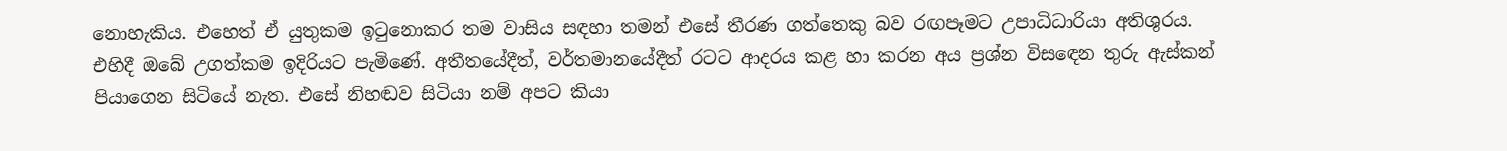නොහැකිය. එහෙත් ඒ යුතුකම ඉටුනොකර තම වාසිය සඳහා තමන් එසේ තීරණ ගත්තෙකු බව රඟපෑමට උපාධිධාරියා අතිශුරය. එහිදී ඔබේ උගත්කම ඉදිරියට පැමිණේ. අතීතයේදීත්, වර්තමානයේදීත් රටට ආදරය කළ හා කරන අය ප්‍රශ්න විසඳෙන තුරු ඇස්කන් පියාගෙන සිටියේ නැත. එසේ නිහඬව සිටියා නම් අපට කියා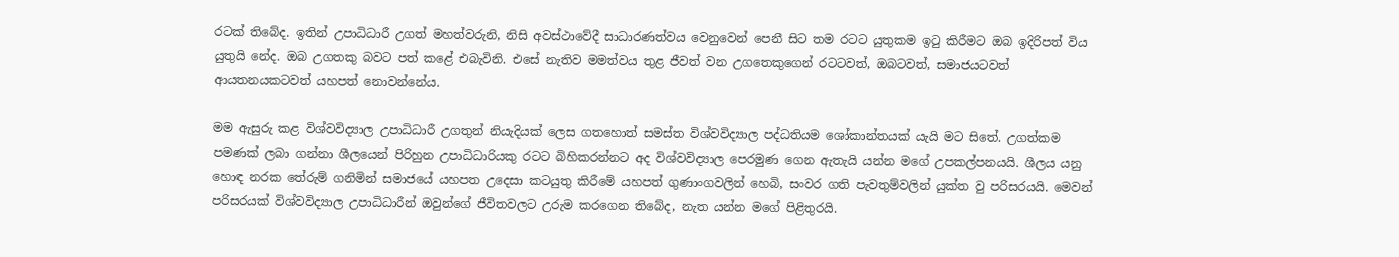රටක් තිබේද. ඉතින් උපාධිධාරී උගත් මහත්වරුනි, නිසි අවස්ථාවේදී සාධාරණත්වය වෙනුවෙන් පෙනී සිට තම රටට යුතුකම ඉටු කිරීමට ඔබ ඉදිරිපත් විය යුතුයි නේද. ඔබ උගතකු බවට පත් කළේ එබැවිනි. එසේ නැතිව මමත්වය තුළ ජීවත් වන උගතෙකුගෙන් රටටවත්, ඔබටවත්, සමාජයටවත් ආයතනයකටවත් යහපත් නොවන්නේය.

මම ඇසුරු කළ විශ්වවිද්‍යාල උපාධිධාරී උගතුන් නියැදියක් ලෙස ගතහොත් සමස්ත විශ්වවිද්‍යාල පද්ධතියම ශෝකාන්තයක් යැයි මට සිතේ. උගත්කම පමණක් ලබා ගන්නා ශීලයෙන් පිරිහුන උපාධිධාරියකු රටට බිහිකරන්නට අද විශ්වවිද්‍යාල පෙරමුණ ගෙන ඇතැයි යන්න මගේ උපකල්පනයයි. ශීලය යනු හොඳ නරක තේරුම් ගනිමින් සමාජයේ යහපත උදෙසා කටයුතු කිරීමේ යහපත් ගුණාංගවලින් හෙබි, සංවර ගති පැවතුම්වලින් යුක්ත වු පරිසරයයි. මෙවන් පරිසරයක් විශ්වවිද්‍යාල උපාධිධාරීන් ඔවුන්ගේ ජීවිතවලට උරුම කරගෙන තිබේද, නැත යන්න මගේ පිළිතුරයි.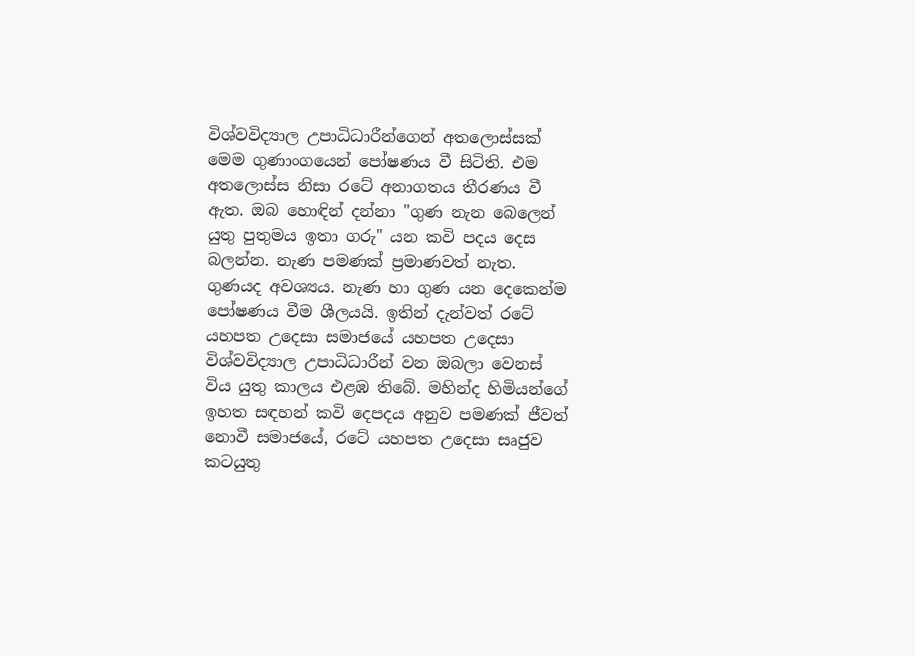විශ්වවිද්‍යාල උපාධිධාරීන්ගෙන් අතලොස්සක් මෙම ගුණාංගයෙන් පෝෂණය වී සිටිති. එම අතලොස්ස නිසා රටේ අනාගතය තීරණය වී ඇත. ඔබ හොඳින් දන්නා "ගුණ නැන බෙලෙන් යුතු පුතුමය ඉතා ගරු" යන කවි පදය දෙස බලන්න. නැණ පමණක් ප්‍රමාණවත් නැත. ගුණයද අවශ්‍යය. නැණ හා ගුණ යන දෙකෙන්ම පෝෂණය වීම ශීලයයි. ඉතින් දැන්වත් රටේ යහපත උදෙසා සමාජයේ යහපත උදෙසා විශ්වවිද්‍යාල උපාධිධාරීන් වන ඔබලා වෙනස් විය යුතු කාලය එළඹ තිබේ. මහින්ද හිමියන්ගේ ඉහත සඳහන් කවි දෙපදය අනුව පමණක් ජීවත් නොවී සමාජයේ, රටේ යහපත උදෙසා සෘජුව කටයුතු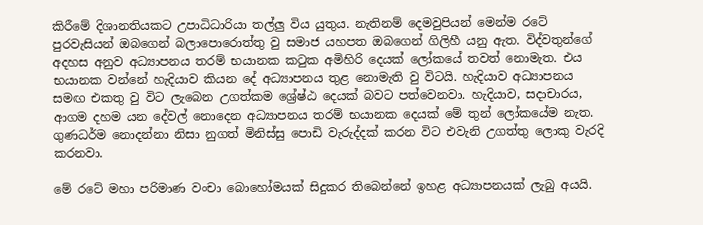කිරීමේ දිශානතියකට උපාධිධාරියා තල්ලු විය යුතුය. නැතිනම් දෙමවුපියන් මෙන්ම රටේ පුරවැසියන් ඔබගෙන් බලාපොරොත්තු වු සමාජ යහපත ඔබගෙන් ගිලිහී යනු ඇත. විද්වතුන්ගේ අදහස අනුව අධ්‍යාපනය තරම් භයානක කටුක අමිහිරි දෙයක් ලෝකයේ තවත් නොමැත. එය භයානක වන්නේ හැදියාව කියන දේ අධ්‍යාපනය තුළ නොමැති වු විටයි. හැදියාව අධ්‍යාපනය සමඟ එකතු වු විට ලැබෙන උගත්කම ශ්‍රේෂ්ඨ දෙයක් බවට පත්වෙනවා. හැදියාව, සදාචාරය, ආගම දහම යන දේවල් නොදෙන අධ්‍යාපනය තරම් භයානක දෙයක් මේ තුන් ලෝකයේම නැත. ගුණධර්ම නොදන්නා නිසා නුගත් මිනිස්සු පොඩි වැරුද්දක් කරන විට එවැනි උගත්තු ලොකු වැරදි කරනවා.

මේ රටේ මහා පරිමාණ වංචා බොහෝමයක් සිදුකර තිබෙන්නේ ඉහළ අධ්‍යාපනයක් ලැබු අයයි.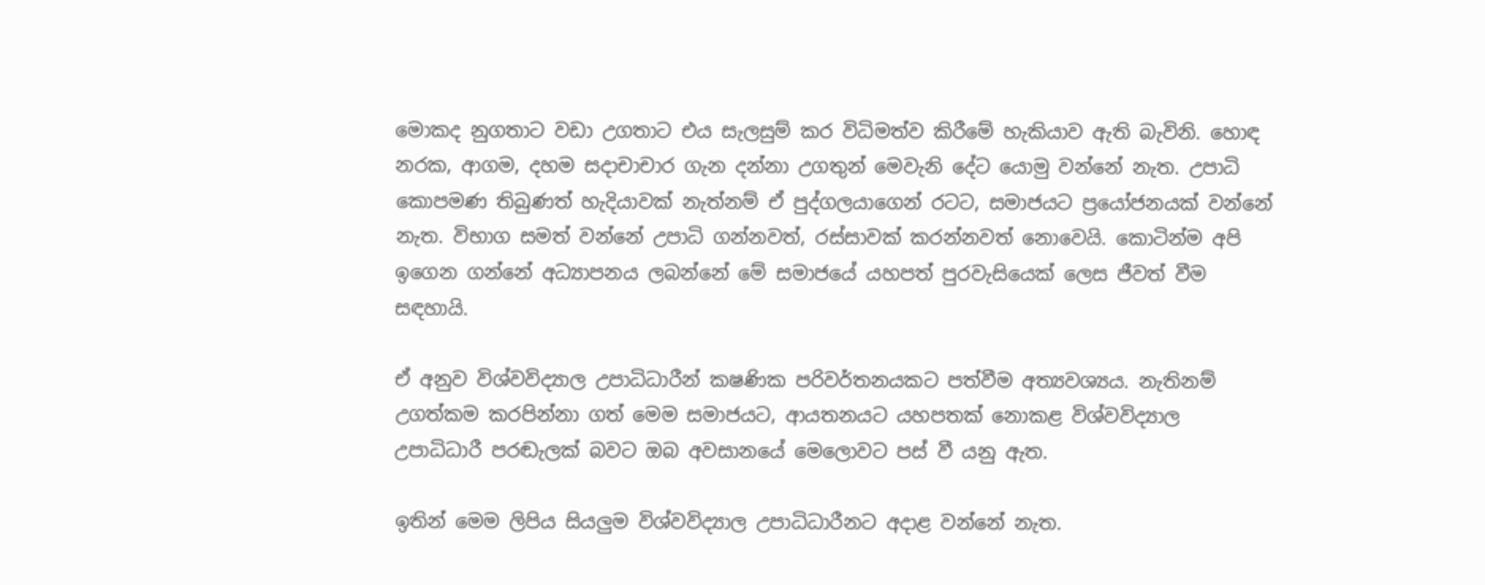මොකද නුගතාට වඩා උගතාට එය සැලසුම් කර විධිමත්ව කිරීමේ හැකියාව ඇති බැවිනි. හොඳ නරක, ආගම, දහම සදාචාචාර ගැන දන්නා උගතුන් මෙවැනි දේට යොමු වන්නේ නැත. උපාධි කොපමණ තිබුණත් හැදියාවක් නැත්නම් ඒ පුද්ගලයාගෙන් රටට, සමාජයට ප්‍රයෝජනයක් වන්නේ නැත. විභාග සමත් වන්නේ උපාධි ගන්නවත්, රස්සාවක් කරන්නවත් නොවෙයි. කොටින්ම අපි ඉගෙන ගන්නේ අධ්‍යාපනය ලබන්නේ මේ සමාජයේ යහපත් පුරවැසියෙක් ලෙස ජීවත් වීම සඳහායි.

ඒ අනුව විශ්වවිද්‍යාල උපාධිධාරීන් කෂණික පරිවර්තනයකට පත්වීම අත්‍යවශ්‍යය. නැතිනම් උගත්කම කරපින්නා ගත් මෙම සමාජයට, ආයතනයට යහපතක් නොකළ විශ්වවිද්‍යාල උපාධිධාරී පරඬැලක් බවට ඔබ අවසානයේ මෙලොවට පස් වී යනු ඇත.

ඉතින් මෙම ලිපිය සියලුම විශ්වවිද්‍යාල උපාධිධාරීනට අදාළ වන්නේ නැත.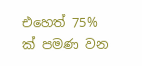එහෙත් 75% ක් පමණ වන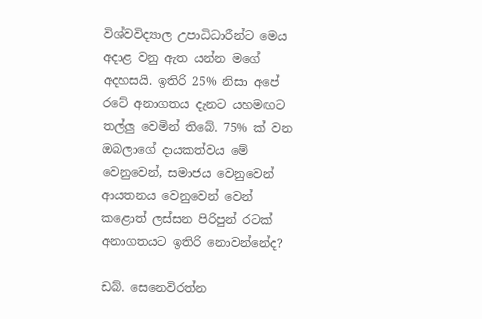විශ්වවිද්‍යාල උපාධිධාරීන්ට මෙය අදාළ වනු ඇත යන්න මගේ අදහසයි. ඉතිරි 25% නිසා අපේ රටේ අනාගතය දැනට යහමඟට තල්ලු වෙමින් තිබේ. 75% ක් වන ඔබලාගේ දායකත්වය මේ වෙනුවෙන්, සමාජය වෙනුවෙන් ආයතනය වෙනුවෙන් වෙන් කළොත් ලස්සන පිරිපුන් රටක් අනාගතයට ඉතිරි නොවන්නේද?

ඩබ්. සෙනෙවිරත්න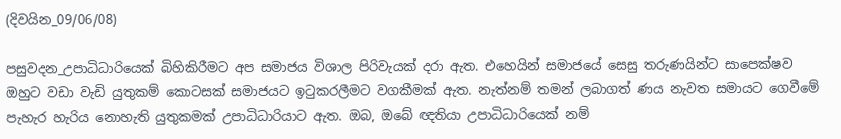(දිවයින_09/06/08)

පසුවදන_උපාධිධාරියෙක් බිහිකිරීමට අප සමාජය විශාල පිරිවැයක් දරා ඇත. එහෙයින් සමාජයේ සෙසු තරුණයින්ට සාපෙක්ෂව ඔහුට වඩා වැඩි යුතුකම් කොටසක් සමාජයට ඉටුකරලීමට වගකීමක් ඇත. නැත්නම් තමන් ලබාගත් ණය නැවත සමායට ගෙවීමේ පැහැර හැරිය නොහැති යුතුකමක් උපාධිධාරියාට ඇත. ඔබ, ඔබේ ඥතියා උපාධිධාරියෙක් නම්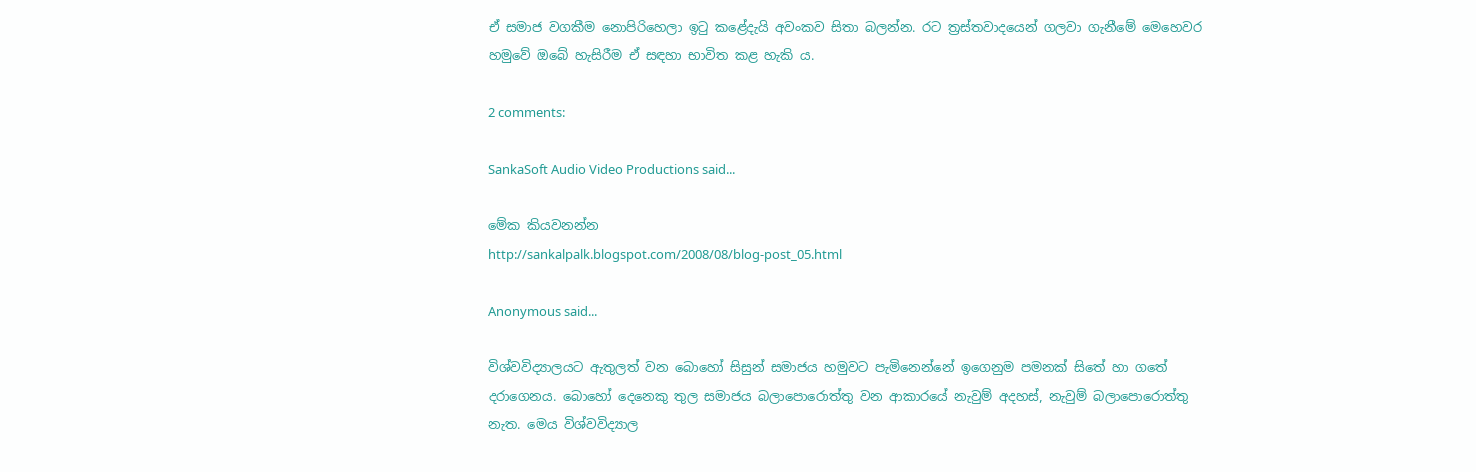ඒ සමාජ වගකීම නොපිරිහෙලා ඉටු කළේදැයි අවංකව සිතා බලන්න. රට ත්‍රස්තවාදයෙන් ගලවා ගැනීමේ මෙහෙවර හමුවේ ඔබේ හැසිරීම ඒ සඳහා භාවිත කළ හැකි ය.

2 comments:

SankaSoft Audio Video Productions said...

මේක කියවනන්න
http://sankalpalk.blogspot.com/2008/08/blog-post_05.html

Anonymous said...

විශ්වවිද්‍යාලයට ඇතුලත් වන බොහෝ සිසුන් සමාජය හමුවට පැමිනෙන්නේ ඉගෙනුම පමනක් සිතේ හා ගතේ දරාගෙනය. බොහෝ දෙනෙකු තුල සමාජය බලාපොරොත්තු වන ආකාරයේ නැවුම් අදහස්, නැවුම් බලාපොරොත්තු නැත. මෙය විශ්වවිද්‍යාල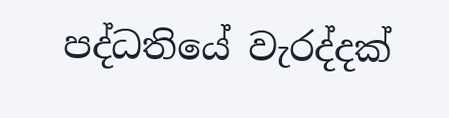පද්ධතියේ වැරද්දක්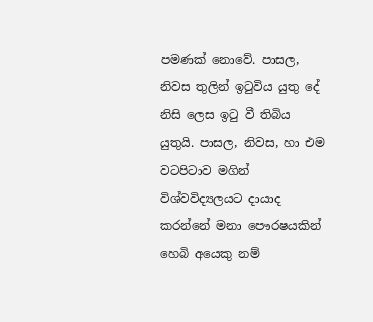පමණක් නොවේ. පාසල, නිවස තුලින් ඉටුවිය යුතු දේ නිසි ලෙස ඉටු වී තිබිය යුතුයි. පාසල, නිවස, හා එම වටපිටාව මගින් විශ්වවිද්‍යලයට දායාද කරන්නේ මනා පෞරෂයකින් හෙබි අයෙකු නම්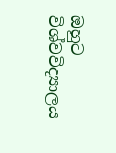ඔහුට විශ්වවිද්‍යාලය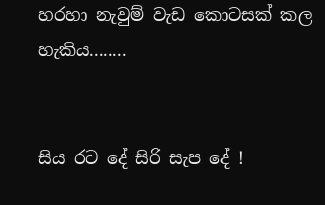හරහා නැවුම් වැඩ කොටසක් කල හැකිය........


සිය රට දේ සිරි සැප දේ !